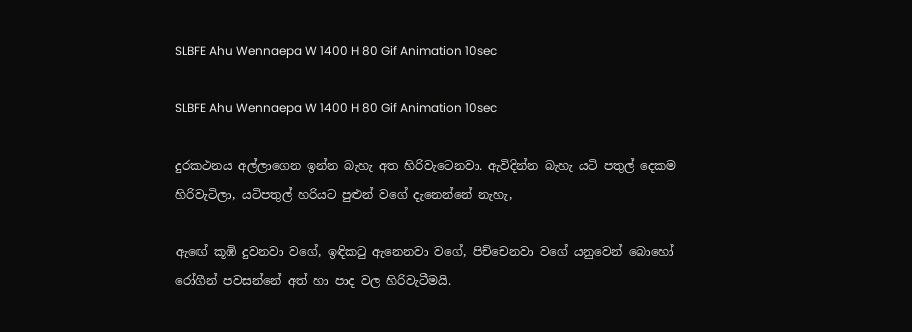SLBFE Ahu Wennaepa W 1400 H 80 Gif Animation 10sec

SLBFE Ahu Wennaepa W 1400 H 80 Gif Animation 10sec

දුරකථනය අල්ලාගෙන ඉන්න බැහැ අත හිරිවැටෙනවා. ඇවිදින්න බැහැ යටි පතුල් දෙකම හිරිවැටිලා, යටිපතුල් හරියට පුළුන් වගේ දැනෙන්නේ නැහැ,

ඇඟේ කූඹි දුවනවා වගේ, ඉඳිකටු ඇනෙනවා වගේ, පිච්චෙනවා වගේ යනුවෙන් බොහෝ රෝගීන් පවසන්නේ අත් හා පාද වල හිරිවැටීමයි.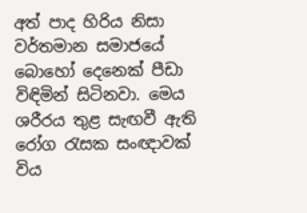අත් පාද හිරිය නිසා වර්තමාන සමාජයේ බොහෝ දෙනෙක්‌ පීඩා විඳිමින් සිටිනවා. මෙය ශරීරය තුළ සැඟවී ඇති රෝග රැසක සංඥාවක්‌ විය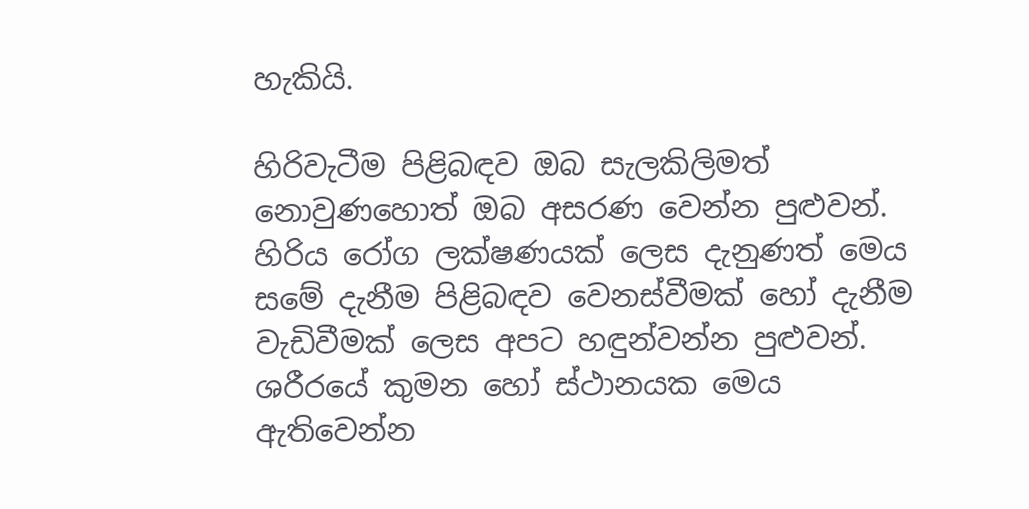හැකියි.

හිරිවැටීම පිළිබඳව ඔබ සැලකිලිමත් නොවුණහොත් ඔබ අසරණ වෙන්න පුළුවන්. හිරිය රෝග ලක්‌ෂණයක්‌ ලෙස දැනුණත් මෙය සමේ දැනීම පිළිබඳව වෙනස්‌වීමක්‌ හෝ දැනීම වැඩිවීමක්‌ ලෙස අපට හඳුන්වන්න පුළුවන්. ශරීරයේ කුමන හෝ ස්‌ථානයක මෙය ඇතිවෙන්න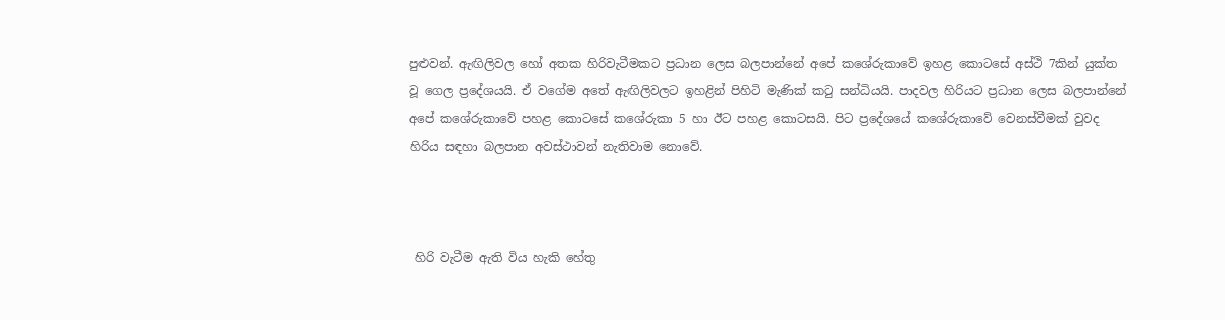පුළුවන්. ඇඟිලිවල හෝ අතක හිරිවැටීමකට ප්‍රධාන ලෙස බලපාන්නේ අපේ කශේරුකාවේ ඉහළ කොටසේ අස්‌ථි 7කින් යුක්‌ත වූ ගෙල ප්‍රදේශයයි. ඒ වගේම අතේ ඇඟිලිවලට ඉහළින් පිහිටි මැණික්‌ කටු සන්ධියයි. පාදවල හිරියට ප්‍රධාන ලෙස බලපාන්නේ අපේ කශේරුකාවේ පහළ කොටසේ කශේරුකා 5 හා ඊට පහළ කොටසයි. පිට ප්‍රදේශයේ කශේරුකාවේ වෙනස්‌වීමක්‌ වුවද හිරිය සඳහා බලපාන අවස්‌ථාවන් නැතිවාම නොවේ.



 හිරි වැටීම ඇති විය හැකි හේතු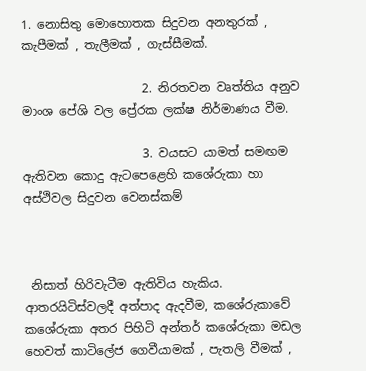1. නොසිතු මොහොතක සිදුවන අනතුරක්‌ , කැපීමක්‌ , තැලීමක්‌ , ගැස්‌සීමක්‌.

                    2. නිරතවන වෘත්තිය අනුව මාංශ පේශි වල ප්‍රේරක ලක්ෂ නිර්මාණය වීම.

                    3. වයසට යාමත් සමඟම ඇතිවන කොදු ඇටපෙළෙහි කශේරුකා හා අස්ථිවල සිදුවන වෙනස්‌කම්



 නිසාත් හිරිවැටීම ඇතිවිය හැකිය. ආතරයිටිස්වලදී අත්පාද ඇදවීම, කශේරුකාවේ කශේරුකා අතර පිහිටි අන්තර් කශේරුකා මඩල හෙවත් කාටිලේජ ගෙවීයාමක්‌ , පැතලි වීමක්‌ ,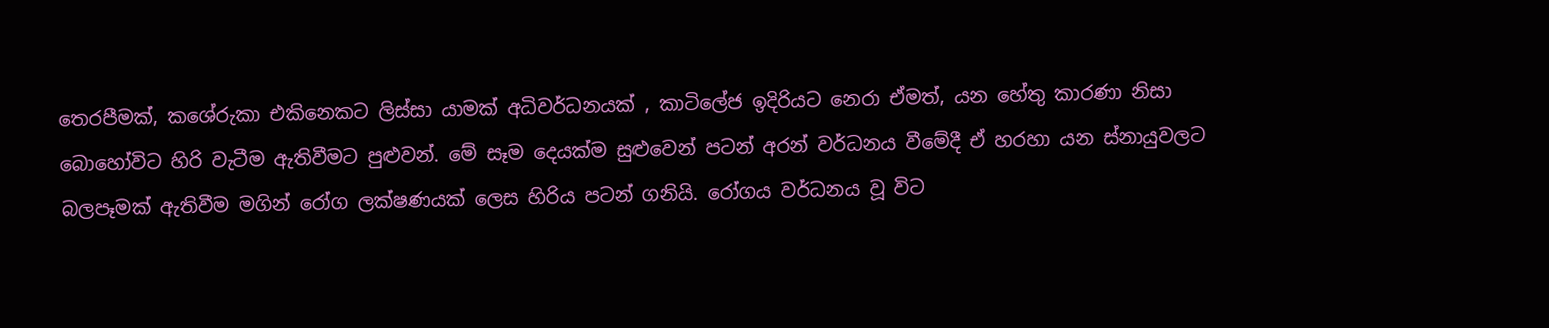තෙරපීමක්‌, කශේරුකා එකිනෙකට ලිස්‌සා යාමක්‌ අධිවර්ධනයක්‌ , කාටිලේජ ඉදිරියට නෙරා ඒමත්, යන හේතු කාරණා නිසා බොහෝවිට හිරි වැටීම ඇතිවීමට පුළුවන්. මේ සෑම දෙයක්‌ම සුළුවෙන් පටන් අරන් වර්ධනය වීමේදී ඒ හරහා යන ස්‌නායුවලට බලපෑමක්‌ ඇතිවීම මගින් රෝග ලක්‌ෂණයක්‌ ලෙස හිරිය පටන් ගනියි. රෝගය වර්ධනය වූ විට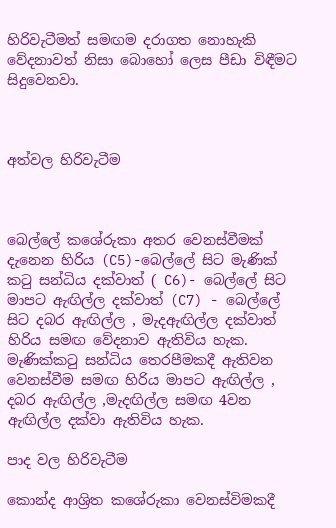හිරිවැටීමත් සමඟම දරාගත නොහැකි වේදනාවත් නිසා බොහෝ ලෙස පීඩා විඳීමට සිදුවෙනවා.



අත්වල හිරිවැටීම



බෙල්ලේ කශේරුකා අතර වෙනස්‌වීමක්‌ දැනෙන හිරිය (C5)-බෙල්ලේ සිට මැණික්‌ කටු සන්ධිය දක්‌වාත් ( C6)- බෙල්ලේ සිට මාපට ඇඟිල්ල දක්‌වාත් (C7) - බෙල්ලේ සිට දබර ඇඟිල්ල , මැදඇඟිල්ල දක්‌වාත් හිරිය සමඟ වේදනාව ඇතිවිය හැක. මැණික්‌කටු සන්ධිය තෙරපීමකදී ඇතිවන වෙනස්‌වීම සමඟ හිරිය මාපට ඇඟිල්ල , දබර ඇඟිල්ල ,මැදඟිල්ල සමඟ 4වන ඇඟිල්ල දක්‌වා ඇතිවිය හැක.

පාද වල හිරිවැටීම

කොන්ද ආශ්‍රිත කශේරුකා වෙනස්‌විමකදී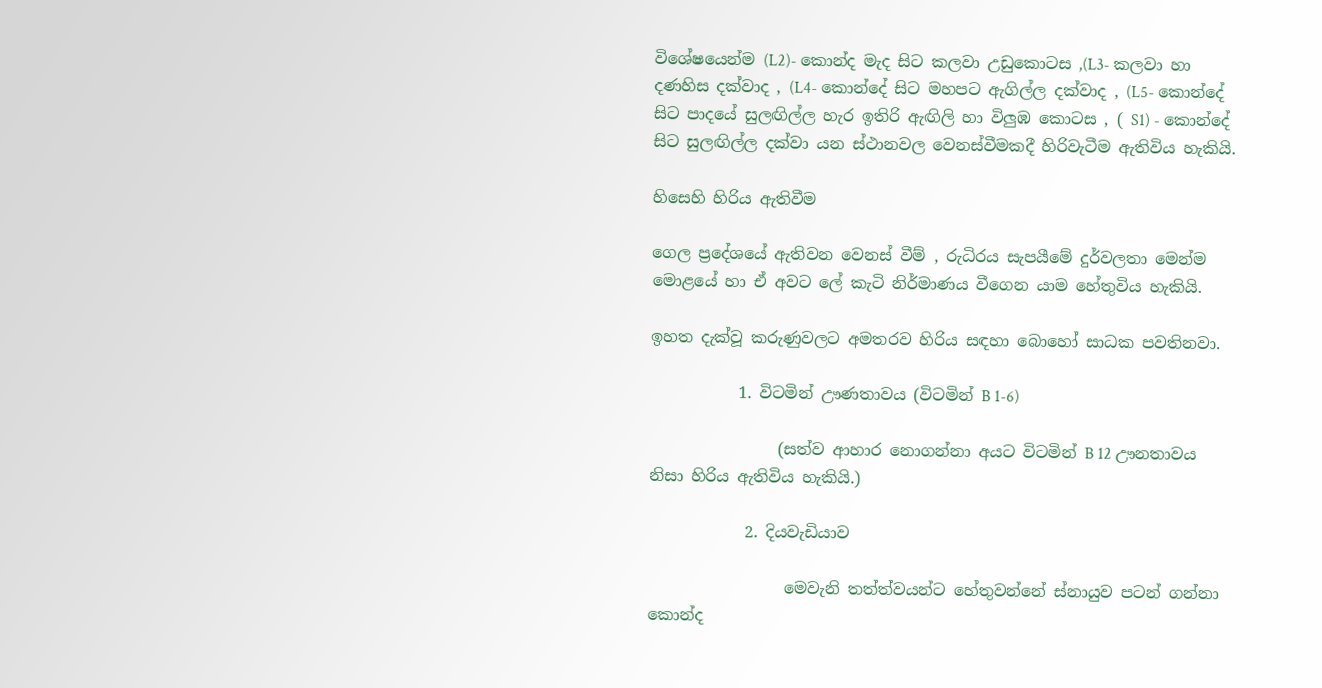විශේෂයෙන්ම (L2)- කොන්ද මැද සිට කලවා උඩුකොටස ,(L3- කලවා හා දණහිස දක්‌වාද , (L4- කොන්දේ සිට මහපට ඇගිල්ල දක්‌වාද , (L5- කොන්දේ සිට පාදයේ සුලඟිල්ල හැර ඉතිරි ඇඟිලි හා විලුඹ කොටස , ( S1) - කොන්දේ සිට සුලඟිල්ල දක්‌වා යන ස්‌ථානවල වෙනස්‌වීමකදී හිරිවැටීම ඇතිවිය හැකියි.

හිසෙහි හිරිය ඇතිවීම

ගෙල ප්‍රදේශයේ ඇතිවන වෙනස්‌ වීම් , රුධිරය සැපයීමේ දුර්වලතා මෙන්ම මොළයේ හා ඒ අවට ලේ කැටි නිර්මාණය වීගෙන යාම හේතුවිය හැකියි.

ඉහත දැක්‌වූ කරුණුවලට අමතරව හිරිය සඳහා බොහෝ සාධක පවතිනවා.

           1. විටමින් ඌණතාවය (විටමින් B 1-6)

                (සත්ව ආහාර නොගන්නා අයට විටමින් B 12 ඌනතාවය නිසා හිරිය ඇතිවිය හැකියි.)

            2. දියවැඩියාව

                 මෙවැනි තත්ත්වයන්ට හේතුවන්නේ ස්නායුව පටන් ගන්නා කොන්ද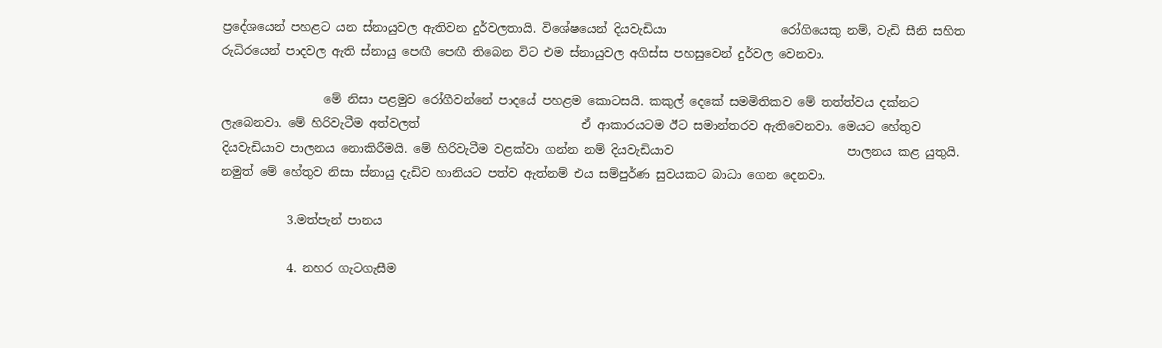ප්‍රදේශයෙන් පහළට යන ස්නායුවල ඇතිවන දුර්වලතායි. විශේෂයෙන් දියවැඩියා                   රෝගියෙකු නම්, වැඩි සීනි සහිත රුධිරයෙන් පාදවල ඇති ස්නායු පෙඟී පෙඟී තිබෙන විට එම ස්නායුවල අගිස්ස පහසුවෙන් දුර්වල වෙනවා.

                 මේ නිසා පළමුව රෝගීවන්නේ පාදයේ පහළම කොටසයි. කකුල් දෙකේ සමමිතිකව මේ තත්ත්වය දක්නට ලැබෙනවා. මේ හිරිවැටීම අත්වලත්                           ඒ ආකාරයටම ඊට සමාන්තරව ඇතිවෙනවා. මෙයට හේතුව දියවැඩියාව පාලනය නොකිරීමයි. මේ හිරිවැටීම වළක්වා ගන්න නම් දියවැඩියාව                             පාලනය කළ යුතුයි. නමුත් මේ හේතුව නිසා ස්නායු දැඩිව හානියට පත්ව ඇත්නම් එය සම්පුර්ණ සුවයකට බාධා ගෙන දෙනවා.

           3.මත්පැන් පානය

           4. නහර ගැටගැසීම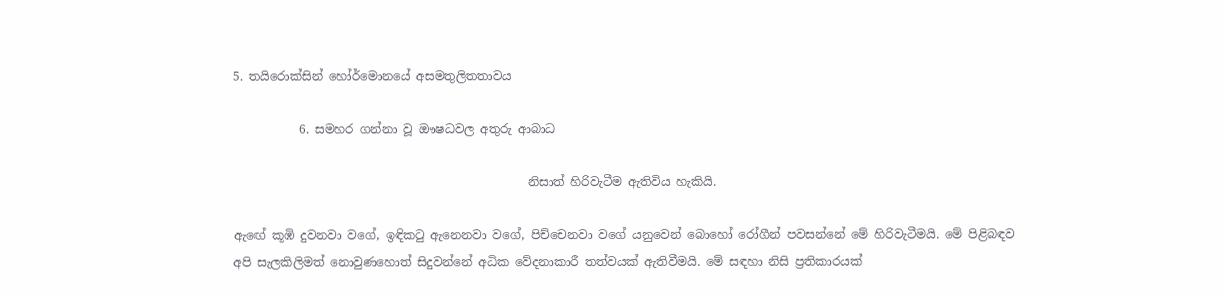5. තයිරොක්‌සින් හෝර්මොනයේ අසමතුලිතතාවය

           6. සමහර ගන්නා වූ ඖෂධවල අතුරු ආබාධ

                                                 නිසාත් හිරිවැටීම ඇතිවිය හැකියි.

ඇඟේ කූඹි දුවනවා වගේ, ඉඳිකටු ඇනෙනවා වගේ, පිච්චෙනවා වගේ යනුවෙන් බොහෝ රෝගීන් පවසන්නේ මේ හිරිවැටීමයි. මේ පිළිබඳව අපි සැලකිලිමත් නොවුණහොත් සිදුවන්නේ අධික වේදනාකාරී තත්වයක්‌ ඇතිවීමයි. මේ සඳහා නිසි ප්‍රතිකාරයක්‌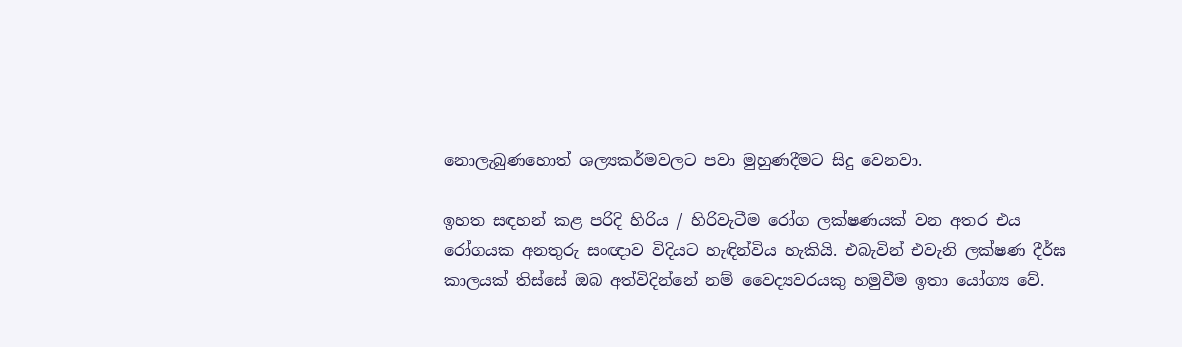නොලැබුණහොත් ශල්‍යකර්මවලට පවා මුහුණදීමට සිදු වෙනවා.

ඉහත සඳහන් කළ පරිදි හිරිය / හිරිවැටීම රෝග ලක්‌ෂණයක්‌ වන අතර එය රෝගයක අනතුරු සංඥාව විදියට හැඳින්විය හැකියි. එබැවින් එවැනි ලක්ෂණ දීර්ඝ කාලයක් තිස්සේ ඔබ අත්විදින්නේ නම් වෛද්‍යවරයකු හමුවීම ඉතා යෝග්‍ය වේ.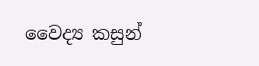වෛද්‍ය කසුන්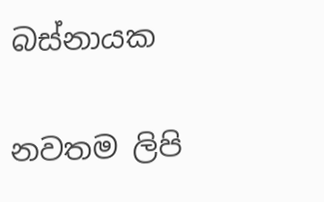බස්නායක

නවතම ලිපි